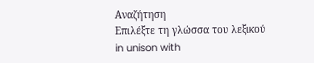Αναζήτηση
Επιλέξτε τη γλώσσα του λεξικού
in unison with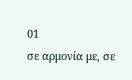01
σε αρμονία με, σε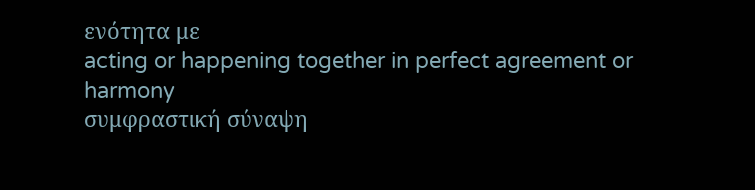ενότητα με
acting or happening together in perfect agreement or harmony
συμφραστική σύναψη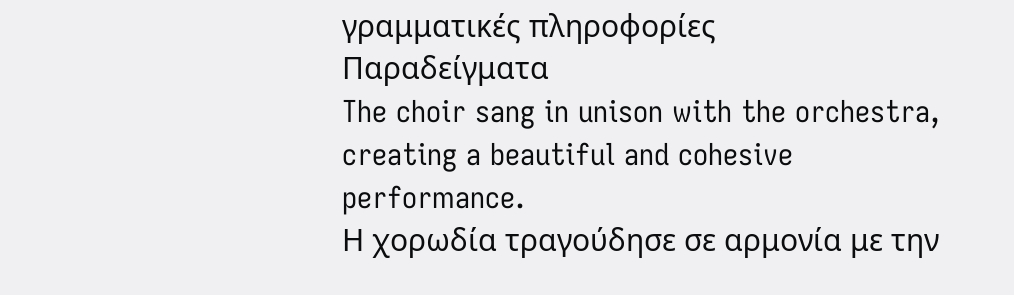γραμματικές πληροφορίες
Παραδείγματα
The choir sang in unison with the orchestra, creating a beautiful and cohesive performance.
Η χορωδία τραγούδησε σε αρμονία με την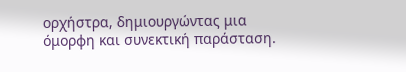ορχήστρα, δημιουργώντας μια όμορφη και συνεκτική παράσταση.